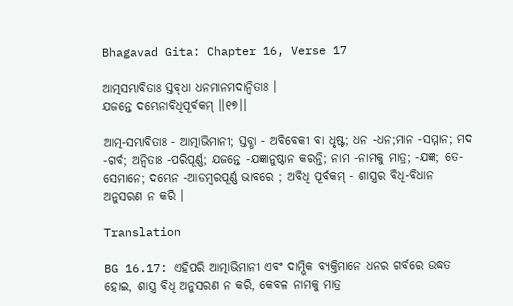Bhagavad Gita: Chapter 16, Verse 17

ଆତ୍ମସମ୍ଭାବିତାଃ ସ୍ତବ୍‌ଧା ଧନମାନମଦାନ୍ୱିତାଃ ।
ଯଜନ୍ତେ ଦମ୍ଭେନାବିଧିପୂର୍ବକମ୍ ।।୧୭।।

ଆତ୍ମ-ସମ୍ଭାବିତାଃ - ଆତ୍ମାଭିମାନୀ; ସ୍ତବ୍ଧା - ଅବିବେକୀ ବା ଧୃଷ୍ଟ; ଧନ -ଧନ;ମାନ -ସମ୍ମାନ; ମଦ -ଗର୍ବ; ଅନ୍ୱିତାଃ -ପରିପୂର୍ଣ୍ଣ; ଯଜନ୍ତେ -ଯଜ୍ଞାନୁଷ୍ଠାନ କରନ୍ତି; ନାମ -ନାମକୁ ମାତ୍ର; -ଯଜ୍ଞ; ତେ- ସେମାନେ; ଦମ୍ଭେନ -ଆଡମ୍ବରପୂର୍ଣ୍ଣ ଭାବରେ ; ଅବିଧି ପୂର୍ବକମ୍ - ଶାସ୍ତ୍ରର ବିଧି-ବିଧାନ ଅନୁସରଣ ନ କରି ।

Translation

BG 16.17: ଏହିପରି ଆତ୍ମାଭିମାନୀ ଏବଂ ଦାମ୍ଭିକ ବ୍ୟକ୍ତିମାନେ ଧନର ଗର୍ବରେ ଉଦ୍ଧତ ହୋଇ, ଶାସ୍ତ୍ର ବିଧି ଅନୁସରଣ ନ କରି, କେବଳ ନାମକୁ ମାତ୍ର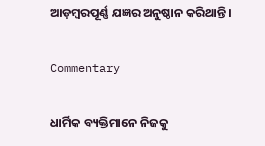ଆଡ଼ମ୍ବରପୂର୍ଣ୍ଣ ଯଜ୍ଞର ଅନୁଷ୍ଠାନ କରିଥାନ୍ତି ।

Commentary

ଧାର୍ମିକ ବ୍ୟକ୍ତିମାନେ ନିଜକୁ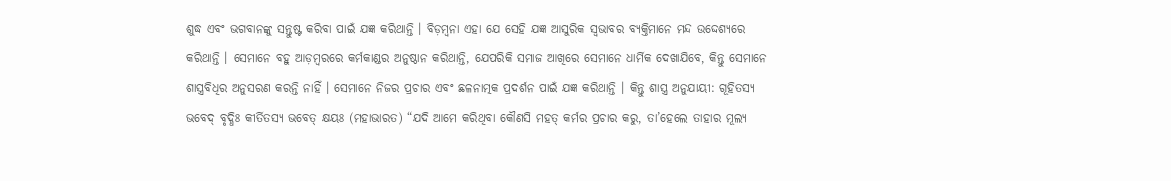ଶୁଦ୍ଧ ଏବଂ ଭଗବାନଙ୍କୁ ସନ୍ତୁଷ୍ଟ କରିବା ପାଇଁ ଯଜ୍ଞ କରିଥାନ୍ତି । ବିଡ଼ମ୍ବନା ଏହା ଯେ ସେହି ଯଜ୍ଞ ଆସୁରିକ ସ୍ୱଭାବର ବ୍ୟକ୍ତିମାନେ ମନ୍ଦ ଉଦ୍ଦେଶ୍ୟରେ କରିଥାନ୍ତି । ସେମାନେ ବହୁ ଆଡ଼ମ୍ବରରେ କର୍ମକାଣ୍ଡର ଅନୁଷ୍ଠାନ କରିଥାନ୍ତି, ଯେପରିକି ସମାଜ ଆଖିରେ ସେମାନେ ଧାର୍ମିକ ଦେଖାଯିବେ, କିନ୍ତୁ ସେମାନେ ଶାସ୍ତ୍ରବିଧିର ଅନୁସରଣ କରନ୍ତି ନାହିଁ । ସେମାନେ ନିଜର ପ୍ରଚାର ଏବଂ ଛଳନାତ୍ମକ ପ୍ରଦର୍ଶନ ପାଇଁ ଯଜ୍ଞ କରିଥାନ୍ତି । କିନ୍ତୁ ଶାସ୍ତ୍ର ଅନୁଯାୟୀ: ଗୂହିତସ୍ୟ ଭବେଦ୍ ବୃଦ୍ଧିଃ କୀର୍ତିତସ୍ୟ ଭବେତ୍ କ୍ଷୟଃ (ମହାଭାରତ) “ଯଦି ଆମେ କରିଥିବା କୌଣସି ମହତ୍ କର୍ମର ପ୍ରଚାର କରୁ, ତା’ହେଲେ ତାହାର ମୂଲ୍ୟ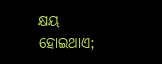କ୍ଷୟ ହୋଇଥାଏ;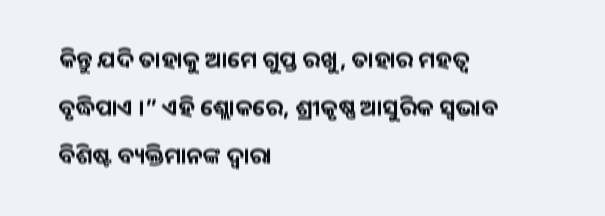କିନ୍ତୁ ଯଦି ତାହାକୁ ଆମେ ଗୁପ୍ତ ରଖୁ, ତାହାର ମହତ୍ୱ ବୃଦ୍ଧିପାଏ ।” ଏହି ଶ୍ଲୋକରେ, ଶ୍ରୀକୃଷ୍ଣ ଆସୁରିକ ସ୍ୱଭାବ ବିଶିଷ୍ଟ ବ୍ୟକ୍ତିମାନଙ୍କ ଦ୍ୱାରା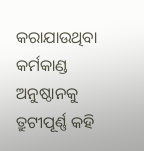କରାଯାଉଥିବା କର୍ମକାଣ୍ଡ ଅନୁଷ୍ଠାନକୁ ତ୍ରୁଟୀପୂର୍ଣ୍ଣ କହି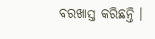ବରଖାସ୍ତ କରିଛନ୍ତି ।